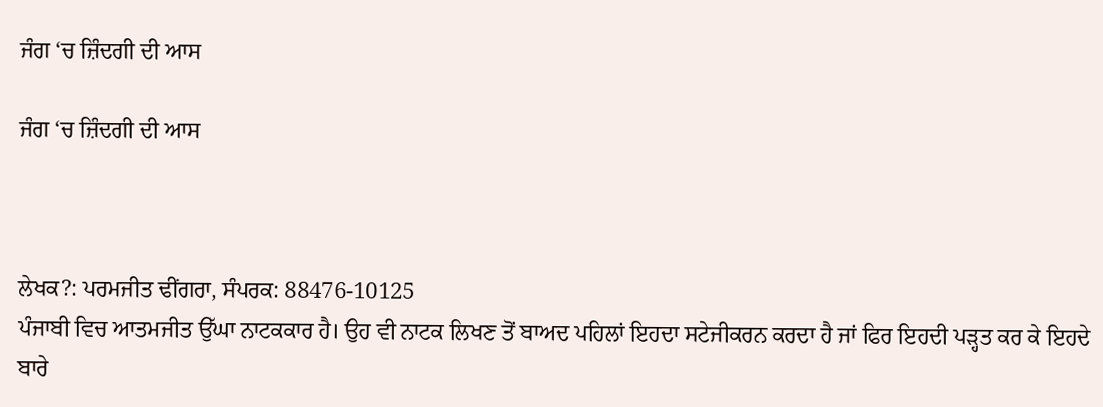ਜੰਗ ‘ਚ ਜ਼ਿੰਦਗੀ ਦੀ ਆਸ

ਜੰਗ ‘ਚ ਜ਼ਿੰਦਗੀ ਦੀ ਆਸ



ਲੇਖਕ?: ਪਰਮਜੀਤ ਢੀਂਗਰਾ, ਸੰਪਰਕ: 88476-10125
ਪੰਜਾਬੀ ਵਿਚ ਆਤਮਜੀਤ ਉੱਘਾ ਨਾਟਕਕਾਰ ਹੈ। ਉਹ ਵੀ ਨਾਟਕ ਲਿਖਣ ਤੋਂ ਬਾਅਦ ਪਹਿਲਾਂ ਇਹਦਾ ਸਟੇਜੀਕਰਨ ਕਰਦਾ ਹੈ ਜਾਂ ਫਿਰ ਇਹਦੀ ਪੜ੍ਹਤ ਕਰ ਕੇ ਇਹਦੇ ਬਾਰੇ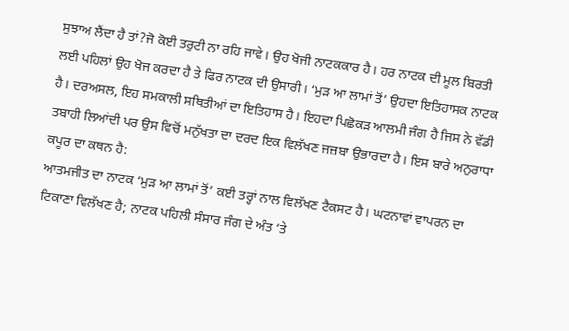ਸੁਝਾਅ ਲੈਂਦਾ ਹੈ ਤਾਂ?ਜੋ ਕੋਈ ਤਰੁਟੀ ਨਾ ਰਹਿ ਜਾਵੇ। ਉਹ ਖੋਜੀ ਨਾਟਕਕਾਰ ਹੈ। ਹਰ ਨਾਟਕ ਦੀ ਮੂਲ ਬਿਰਤੀ ਲਈ ਪਹਿਲਾਂ ਉਹ ਖੋਜ ਕਰਦਾ ਹੈ ਤੇ ਫਿਰ ਨਾਟਕ ਦੀ ਉਸਾਰੀ। ‘ਮੁੜ ਆ ਲਾਮਾਂ ਤੋਂ’ ਉਹਦਾ ਇਤਿਹਾਸਕ ਨਾਟਕ ਹੈ। ਦਰਅਸਲ, ਇਹ ਸਮਕਾਲੀ ਸਥਿਤੀਆਂ ਦਾ ਇਤਿਹਾਸ ਹੈ। ਇਹਦਾ ਪਿਛੋਕੜ ਆਲਮੀ ਜੰਗ ਹੈ ਜਿਸ ਨੇ ਵੱਡੀ ਤਬਾਹੀ ਲਿਆਂਦੀ ਪਰ ਉਸ ਵਿਚੋਂ ਮਨੁੱਖਤਾ ਦਾ ਦਰਦ ਇਕ ਵਿਲੱਖਣ ਜਜ਼ਬਾ ਉਭਾਰਦਾ ਹੈ। ਇਸ ਬਾਰੇ ਅਨੁਰਾਧਾ ਕਪੂਰ ਦਾ ਕਥਨ ਹੈ:
ਆਤਮਜੀਤ ਦਾ ਨਾਟਕ ‘ਮੁੜ ਆ ਲਾਮਾਂ ਤੋਂ’ ਕਈ ਤਰ੍ਹਾਂ ਨਾਲ ਵਿਲੱਖਣ ਟੈਕਸਟ ਹੈ। ਘਟਨਾਵਾਂ ਵਾਪਰਨ ਦਾ ਟਿਕਾਣਾ ਵਿਲੱਖਣ ਹੈ; ਨਾਟਕ ਪਹਿਲੀ ਸੰਸਾਰ ਜੰਗ ਦੇ ਅੰਤ ‘ਤੇ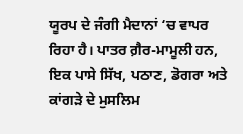ਯੂਰਪ ਦੇ ਜੰਗੀ ਮੈਦਾਨਾਂ ‘ਚ ਵਾਪਰ ਰਿਹਾ ਹੈ। ਪਾਤਰ ਗ਼ੈਰ-ਮਾਮੂਲੀ ਹਨ, ਇਕ ਪਾਸੇ ਸਿੱਖ, ਪਠਾਣ, ਡੋਗਰਾ ਅਤੇ ਕਾਂਗੜੇ ਦੇ ਮੁਸਲਿਮ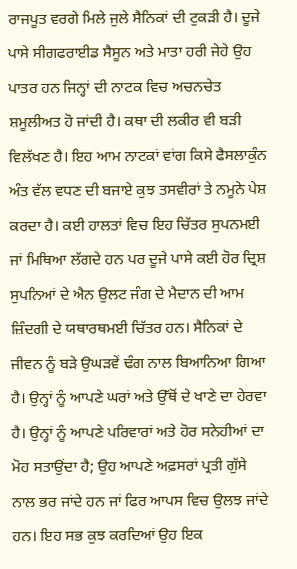ਰਾਜਪੂਤ ਵਰਗੇ ਮਿਲੇ ਜੁਲੇ ਸੈਨਿਕਾਂ ਦੀ ਟੁਕੜੀ ਹੈ। ਦੂਜੇ ਪਾਸੇ ਸੀਗਫਰਾਈਡ ਸੈਸੂਨ ਅਤੇ ਮਾਤਾ ਹਰੀ ਜੇਹੇ ਉਹ ਪਾਤਰ ਹਨ ਜਿਨ੍ਹਾਂ ਦੀ ਨਾਟਕ ਵਿਚ ਅਚਨਚੇਤ ਸ਼ਮੂਲੀਅਤ ਹੋ ਜਾਂਦੀ ਹੈ। ਕਥਾ ਦੀ ਲਕੀਰ ਵੀ ਬੜੀ ਵਿਲੱਖਣ ਹੈ। ਇਹ ਆਮ ਨਾਟਕਾਂ ਵਾਂਗ ਕਿਸੇ ਫੈਸਲਾਕੁੰਨ ਅੰਤ ਵੱਲ ਵਧਣ ਦੀ ਬਜਾਏ ਕੁਝ ਤਸਵੀਰਾਂ ਤੇ ਨਮੂਨੇ ਪੇਸ਼ ਕਰਦਾ ਹੈ। ਕਈ ਹਾਲਤਾਂ ਵਿਚ ਇਹ ਚਿੱਤਰ ਸੁਪਨਮਈ ਜਾਂ ਮਿਥਿਆ ਲੱਗਦੇ ਹਨ ਪਰ ਦੂਜੇ ਪਾਸੇ ਕਈ ਹੋਰ ਦ੍ਰਿਸ਼ ਸੁਪਨਿਆਂ ਦੇ ਐਨ ਉਲਟ ਜੰਗ ਦੇ ਮੈਦਾਨ ਦੀ ਆਮ ਜ਼ਿੰਦਗੀ ਦੇ ਯਥਾਰਥਮਈ ਚਿੱਤਰ ਹਨ। ਸੈਨਿਕਾਂ ਦੇ ਜੀਵਨ ਨੂੰ ਬੜੇ ਉਘੜਵੇਂ ਢੰਗ ਨਾਲ ਬਿਆਨਿਆ ਗਿਆ ਹੈ। ਉਨ੍ਹਾਂ ਨੂੰ ਆਪਣੇ ਘਰਾਂ ਅਤੇ ਉੱਥੋਂ ਦੇ ਖਾਣੇ ਦਾ ਹੇਰਵਾ ਹੈ। ਉਨ੍ਹਾਂ ਨੂੰ ਆਪਣੇ ਪਰਿਵਾਰਾਂ ਅਤੇ ਹੋਰ ਸਨੇਹੀਆਂ ਦਾ ਮੋਹ ਸਤਾਉਂਦਾ ਹੈ; ਉਹ ਆਪਣੇ ਅਫ਼ਸਰਾਂ ਪ੍ਰਤੀ ਗੁੱਸੇ ਨਾਲ ਭਰ ਜਾਂਦੇ ਹਨ ਜਾਂ ਫਿਰ ਆਪਸ ਵਿਚ ਉਲਝ ਜਾਂਦੇ ਹਨ। ਇਹ ਸਭ ਕੁਝ ਕਰਦਿਆਂ ਉਹ ਇਕ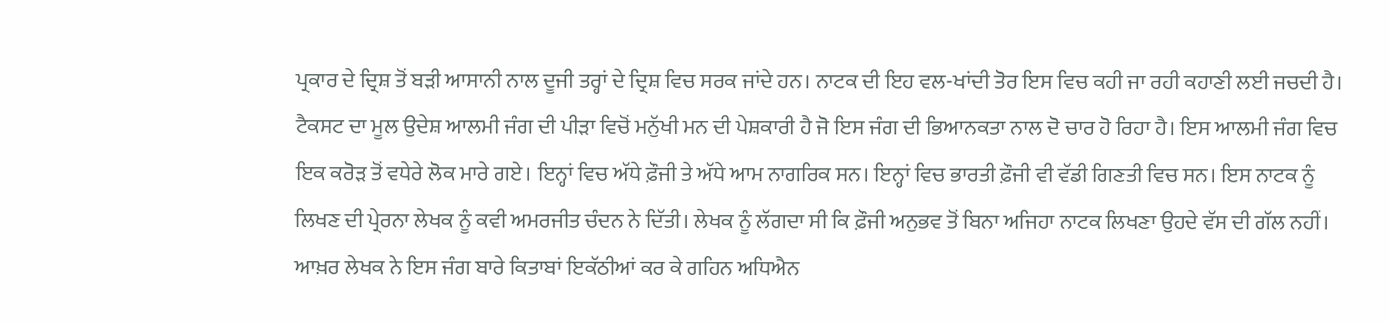ਪ੍ਰਕਾਰ ਦੇ ਦ੍ਰਿਸ਼ ਤੋਂ ਬੜੀ ਆਸਾਨੀ ਨਾਲ ਦੂਜੀ ਤਰ੍ਹਾਂ ਦੇ ਦ੍ਰਿਸ਼ ਵਿਚ ਸਰਕ ਜਾਂਦੇ ਹਨ। ਨਾਟਕ ਦੀ ਇਹ ਵਲ-ਖਾਂਦੀ ਤੋਰ ਇਸ ਵਿਚ ਕਹੀ ਜਾ ਰਹੀ ਕਹਾਣੀ ਲਈ ਜਚਦੀ ਹੈ।
ਟੈਕਸਟ ਦਾ ਮੂਲ ਉਦੇਸ਼ ਆਲਮੀ ਜੰਗ ਦੀ ਪੀੜਾ ਵਿਚੋਂ ਮਨੁੱਖੀ ਮਨ ਦੀ ਪੇਸ਼ਕਾਰੀ ਹੈ ਜੋ ਇਸ ਜੰਗ ਦੀ ਭਿਆਨਕਤਾ ਨਾਲ ਦੋ ਚਾਰ ਹੋ ਰਿਹਾ ਹੈ। ਇਸ ਆਲਮੀ ਜੰਗ ਵਿਚ ਇਕ ਕਰੋੜ ਤੋਂ ਵਧੇਰੇ ਲੋਕ ਮਾਰੇ ਗਏ। ਇਨ੍ਹਾਂ ਵਿਚ ਅੱਧੇ ਫ਼ੌਜੀ ਤੇ ਅੱਧੇ ਆਮ ਨਾਗਰਿਕ ਸਨ। ਇਨ੍ਹਾਂ ਵਿਚ ਭਾਰਤੀ ਫ਼ੌਜੀ ਵੀ ਵੱਡੀ ਗਿਣਤੀ ਵਿਚ ਸਨ। ਇਸ ਨਾਟਕ ਨੂੰ ਲਿਖਣ ਦੀ ਪ੍ਰੇਰਨਾ ਲੇਖਕ ਨੂੰ ਕਵੀ ਅਮਰਜੀਤ ਚੰਦਨ ਨੇ ਦਿੱਤੀ। ਲੇਖਕ ਨੂੰ ਲੱਗਦਾ ਸੀ ਕਿ ਫ਼ੌਜੀ ਅਨੁਭਵ ਤੋਂ ਬਿਨਾ ਅਜਿਹਾ ਨਾਟਕ ਲਿਖਣਾ ਉਹਦੇ ਵੱਸ ਦੀ ਗੱਲ ਨਹੀਂ।
ਆਖ਼ਰ ਲੇਖਕ ਨੇ ਇਸ ਜੰਗ ਬਾਰੇ ਕਿਤਾਬਾਂ ਇਕੱਠੀਆਂ ਕਰ ਕੇ ਗਹਿਨ ਅਧਿਐਨ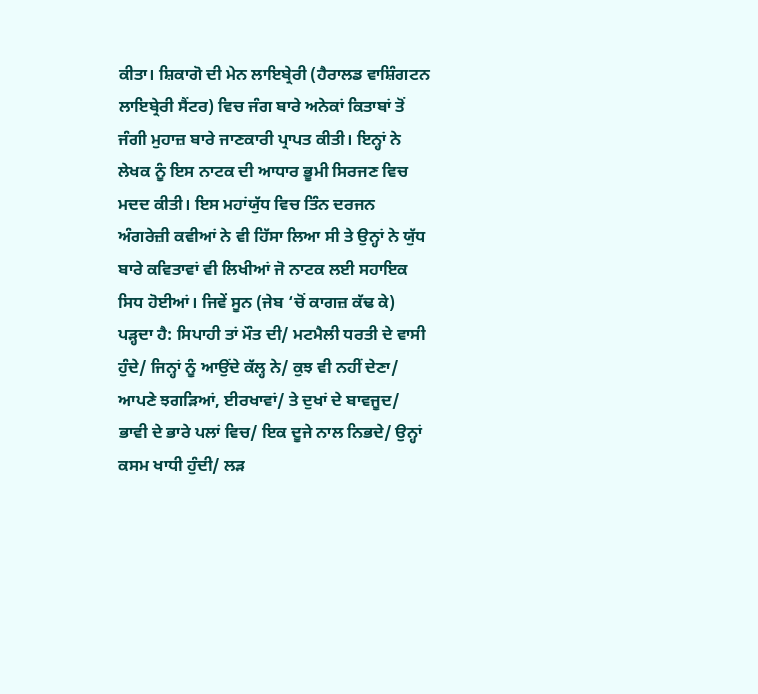ਕੀਤਾ। ਸ਼ਿਕਾਗੋ ਦੀ ਮੇਨ ਲਾਇਬ੍ਰੇਰੀ (ਹੈਰਾਲਡ ਵਾਸ਼ਿੰਗਟਨ ਲਾਇਬ੍ਰੇਰੀ ਸੈਂਟਰ) ਵਿਚ ਜੰਗ ਬਾਰੇ ਅਨੇਕਾਂ ਕਿਤਾਬਾਂ ਤੋਂ ਜੰਗੀ ਮੁਹਾਜ਼ ਬਾਰੇ ਜਾਣਕਾਰੀ ਪ੍ਰਾਪਤ ਕੀਤੀ। ਇਨ੍ਹਾਂ ਨੇ ਲੇਖਕ ਨੂੰ ਇਸ ਨਾਟਕ ਦੀ ਆਧਾਰ ਭੂਮੀ ਸਿਰਜਣ ਵਿਚ ਮਦਦ ਕੀਤੀ। ਇਸ ਮਹਾਂਯੁੱਧ ਵਿਚ ਤਿੰਨ ਦਰਜਨ ਅੰਗਰੇਜ਼ੀ ਕਵੀਆਂ ਨੇ ਵੀ ਹਿੱਸਾ ਲਿਆ ਸੀ ਤੇ ਉਨ੍ਹਾਂ ਨੇ ਯੁੱਧ ਬਾਰੇ ਕਵਿਤਾਵਾਂ ਵੀ ਲਿਖੀਆਂ ਜੋ ਨਾਟਕ ਲਈ ਸਹਾਇਕ ਸਿਧ ਹੋਈਆਂ। ਜਿਵੇਂ ਸੂਨ (ਜੇਬ ‘ਚੋਂ ਕਾਗਜ਼ ਕੱਢ ਕੇ) ਪੜ੍ਹਦਾ ਹੈ: ਸਿਪਾਹੀ ਤਾਂ ਮੌਤ ਦੀ/ ਮਟਮੈਲੀ ਧਰਤੀ ਦੇ ਵਾਸੀ ਹੁੰਦੇ/ ਜਿਨ੍ਹਾਂ ਨੂੰ ਆਉਂਦੇ ਕੱਲ੍ਹ ਨੇ/ ਕੁਝ ਵੀ ਨਹੀਂ ਦੇਣਾ/ ਆਪਣੇ ਝਗੜਿਆਂ, ਈਰਖਾਵਾਂ/ ਤੇ ਦੁਖਾਂ ਦੇ ਬਾਵਜੂਦ/ ਭਾਵੀ ਦੇ ਭਾਰੇ ਪਲਾਂ ਵਿਚ/ ਇਕ ਦੂਜੇ ਨਾਲ ਨਿਭਦੇ/ ਉਨ੍ਹਾਂ ਕਸਮ ਖਾਧੀ ਹੁੰਦੀ/ ਲੜ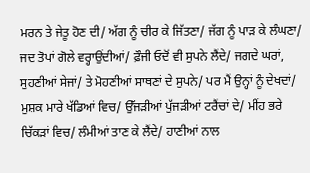ਮਰਨ ਤੇ ਜੇਤੂ ਹੋਣ ਦੀ/ ਅੱਗ ਨੂੰ ਚੀਰ ਕੇ ਜਿੱਤਣਾ/ ਜੱਗ ਨੂੰ ਪਾੜ ਕੇ ਲੰਘਣਾ/ ਜਦ ਤੋਪਾਂ ਗੋਲੇ ਵਰ੍ਹਾਉਂਦੀਆਂ/ ਫ਼ੌਜੀ ਓਦੋਂ ਵੀ ਸੁਪਨੇ ਲੈਂਦੇ/ ਜਗਦੇ ਘਰਾਂ, ਸੁਹਣੀਆਂ ਸੇਜਾਂ/ ਤੇ ਮੋਹਣੀਆਂ ਸਾਥਣਾਂ ਦੇ ਸੁਪਨੇ/ ਪਰ ਮੈਂ ਉਨ੍ਹਾਂ ਨੂੰ ਦੇਖਦਾਂ/ ਮੁਸ਼ਕ ਮਾਰੇ ਖੱਡਿਆਂ ਵਿਚ/ ਉੱਜੜੀਆਂ ਪੁੱਜੜੀਆਂ ਟਰੈਂਚਾਂ ਦੇ/ ਮੀਂਹ ਭਰੇ ਚਿੱਕੜਾਂ ਵਿਚ/ ਲੰਮੀਆਂ ਤਾਣ ਕੇ ਲੈਂਦੇ/ ਹਾਣੀਆਂ ਨਾਲ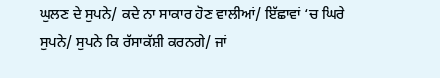ਘੁਲਣ ਦੇ ਸੁਪਨੇ/ ਕਦੇ ਨਾ ਸਾਕਾਰ ਹੋਣ ਵਾਲੀਆਂ/ ਇੱਛਾਵਾਂ ‘ਚ ਘਿਰੇ ਸੁਪਨੇ/ ਸੁਪਨੇ ਕਿ ਰੱਸਾਕੱਸ਼ੀ ਕਰਨਗੇ/ ਜਾਂ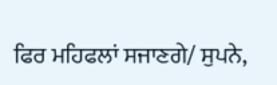ਫਿਰ ਮਹਿਫਲਾਂ ਸਜਾਣਗੇ/ ਸੁਪਨੇ,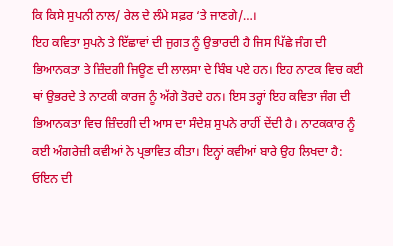ਕਿ ਕਿਸੇ ਸੁਪਨੀ ਨਾਲ/ ਰੇਲ ਦੇ ਲੰਮੇ ਸਫ਼ਰ ‘ਤੇ ਜਾਣਗੇ/…।
ਇਹ ਕਵਿਤਾ ਸੁਪਨੇ ਤੇ ਇੱਛਾਵਾਂ ਦੀ ਜੁਗਤ ਨੂੰ ਉਭਾਰਦੀ ਹੈ ਜਿਸ ਪਿੱਛੇ ਜੰਗ ਦੀ ਭਿਆਨਕਤਾ ਤੇ ਜ਼ਿੰਦਗੀ ਜਿਊਣ ਦੀ ਲਾਲਸਾ ਦੇ ਬਿੰਬ ਪਏ ਹਨ। ਇਹ ਨਾਟਕ ਵਿਚ ਕਈ ਥਾਂ ਉਭਰਦੇ ਤੇ ਨਾਟਕੀ ਕਾਰਜ ਨੂੰ ਅੱਗੇ ਤੋਰਦੇ ਹਨ। ਇਸ ਤਰ੍ਹਾਂ ਇਹ ਕਵਿਤਾ ਜੰਗ ਦੀ ਭਿਆਨਕਤਾ ਵਿਚ ਜ਼ਿੰਦਗੀ ਦੀ ਆਸ ਦਾ ਸੰਦੇਸ਼ ਸੁਪਨੇ ਰਾਹੀਂ ਦੇਂਦੀ ਹੈ। ਨਾਟਕਕਾਰ ਨੂੰ ਕਈ ਅੰਗਰੇਜ਼ੀ ਕਵੀਆਂ ਨੇ ਪ੍ਰਭਾਵਿਤ ਕੀਤਾ। ਇਨ੍ਹਾਂ ਕਵੀਆਂ ਬਾਰੇ ਉਹ ਲਿਖਦਾ ਹੈ: ਓਇਨ ਦੀ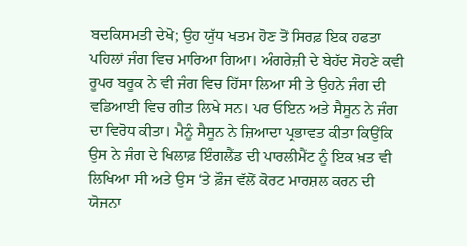ਬਦਕਿਸਮਤੀ ਦੇਖੋ; ਉਹ ਯੁੱਧ ਖਤਮ ਹੋਣ ਤੋਂ ਸਿਰਫ਼ ਇਕ ਹਫਤਾ ਪਹਿਲਾਂ ਜੰਗ ਵਿਚ ਮਾਰਿਆ ਗਿਆ। ਅੰਗਰੇਜ਼ੀ ਦੇ ਬੇਹੱਦ ਸੋਹਣੇ ਕਵੀ ਰੂਪਰ ਬਰੂਕ ਨੇ ਵੀ ਜੰਗ ਵਿਚ ਹਿੱਸਾ ਲਿਆ ਸੀ ਤੇ ਉਹਨੇ ਜੰਗ ਦੀ ਵਡਿਆਈ ਵਿਚ ਗੀਤ ਲਿਖੇ ਸਨ। ਪਰ ਓਇਨ ਅਤੇ ਸੈਸੂਨ ਨੇ ਜੰਗ ਦਾ ਵਿਰੋਧ ਕੀਤਾ। ਮੈਨੂੰ ਸੈਸੂਨ ਨੇ ਜ਼ਿਆਦਾ ਪ੍ਰਭਾਵਤ ਕੀਤਾ ਕਿਉਂਕਿ ਉਸ ਨੇ ਜੰਗ ਦੇ ਖਿਲਾਫ਼ ਇੰਗਲੈਂਡ ਦੀ ਪਾਰਲੀਮੈਂਟ ਨੂੰ ਇਕ ਖ਼ਤ ਵੀ ਲਿਖਿਆ ਸੀ ਅਤੇ ਉਸ ‘ਤੇ ਫ਼ੌਜ ਵੱਲੋਂ ਕੋਰਟ ਮਾਰਸ਼ਲ ਕਰਨ ਦੀ ਯੋਜਨਾ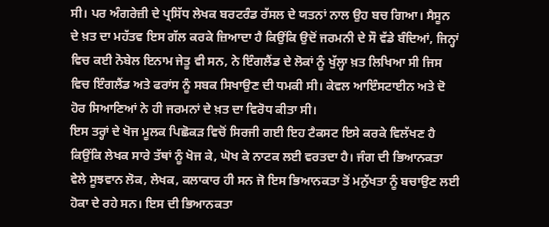ਸੀ। ਪਰ ਅੰਗਰੇਜ਼ੀ ਦੇ ਪ੍ਰਸਿੱਧ ਲੇਖਕ ਬਰਟਰੰਡ ਰੱਸਲ ਦੇ ਯਤਨਾਂ ਨਾਲ ਉਹ ਬਚ ਗਿਆ। ਸੈਸੂਨ ਦੇ ਖ਼ਤ ਦਾ ਮਹੱਤਵ ਇਸ ਗੱਲ ਕਰਕੇ ਜ਼ਿਆਦਾ ਹੈ ਕਿਉਂਕਿ ਉਦੋਂ ਜਰਮਨੀ ਦੇ ਸੌ ਵੱਡੇ ਬੰਦਿਆਂ, ਜਿਨ੍ਹਾਂ ਵਿਚ ਕਈ ਨੋਬੇਲ ਇਨਾਮ ਜੇਤੂ ਵੀ ਸਨ, ਨੇ ਇੰਗਲੈਂਡ ਦੇ ਲੋਕਾਂ ਨੂੰ ਖੁੱਲ੍ਹਾ ਖ਼ਤ ਲਿਖਿਆ ਸੀ ਜਿਸ ਵਿਚ ਇੰਗਲੈਂਡ ਅਤੇ ਫਰਾਂਸ ਨੂੰ ਸਬਕ ਸਿਖਾਉਣ ਦੀ ਧਮਕੀ ਸੀ। ਕੇਵਲ ਆਇੰਸਟਾਈਨ ਅਤੇ ਦੋ ਹੋਰ ਸਿਆਣਿਆਂ ਨੇ ਹੀ ਜਰਮਨਾਂ ਦੇ ਖ਼ਤ ਦਾ ਵਿਰੋਧ ਕੀਤਾ ਸੀ।
ਇਸ ਤਰ੍ਹਾਂ ਦੇ ਖੋਜ ਮੂਲਕ ਪਿਛੋਕੜ ਵਿਚੋਂ ਸਿਰਜੀ ਗਈ ਇਹ ਟੈਕਸਟ ਇਸੇ ਕਰਕੇ ਵਿਲੱਖਣ ਹੈ ਕਿਉਂਕਿ ਲੇਖਕ ਸਾਰੇ ਤੱਥਾਂ ਨੂੰ ਖੋਜ ਕੇ, ਘੋਖ ਕੇ ਨਾਟਕ ਲਈ ਵਰਤਦਾ ਹੈ। ਜੰਗ ਦੀ ਭਿਆਨਕਤਾ ਵੇਲੇ ਸੂਝਵਾਨ ਲੋਕ, ਲੇਖਕ, ਕਲਾਕਾਰ ਹੀ ਸਨ ਜੋ ਇਸ ਭਿਆਨਕਤਾ ਤੋਂ ਮਨੁੱਖਤਾ ਨੂੰ ਬਚਾਉਣ ਲਈ ਹੋਕਾ ਦੇ ਰਹੇ ਸਨ। ਇਸ ਦੀ ਭਿਆਨਕਤਾ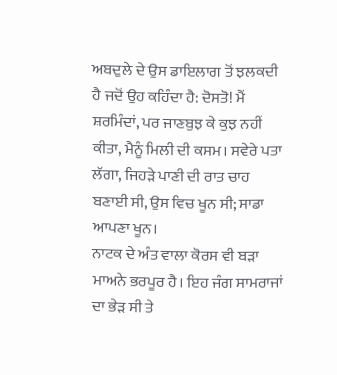ਅਬਦੁਲੇ ਦੇ ਉਸ ਡਾਇਲਾਗ ਤੋਂ ਝਲਕਦੀ ਹੈ ਜਦੋਂ ਉਹ ਕਹਿੰਦਾ ਹੈ: ਦੋਸਤੋ! ਮੈਂ ਸ਼ਰਮਿੰਦਾਂ, ਪਰ ਜਾਣਬੁਝ ਕੇ ਕੁਝ ਨਹੀਂ ਕੀਤਾ, ਮੈਨੂੰ ਮਿਲੀ ਦੀ ਕਸਮ। ਸਵੇਰੇ ਪਤਾ ਲੱਗਾ, ਜਿਹੜੇ ਪਾਣੀ ਦੀ ਰਾਤ ਚਾਹ ਬਣਾਈ ਸੀ, ਉਸ ਵਿਚ ਖੂਨ ਸੀ; ਸਾਡਾ ਆਪਣਾ ਖੂਨ।
ਨਾਟਕ ਦੇ ਅੰਤ ਵਾਲਾ ਕੋਰਸ ਵੀ ਬੜਾ ਮਾਅਨੇ ਭਰਪੂਰ ਹੈ। ਇਹ ਜੰਗ ਸਾਮਰਾਜਾਂ ਦਾ ਭੇੜ ਸੀ ਤੇ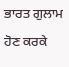ਭਾਰਤ ਗੁਲਾਮ ਹੋਣ ਕਰਕੇ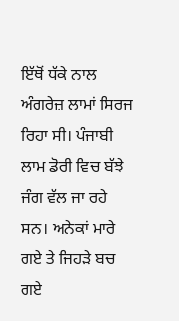ਇੱਥੋਂ ਧੱਕੇ ਨਾਲ ਅੰਗਰੇਜ਼ ਲਾਮਾਂ ਸਿਰਜ ਰਿਹਾ ਸੀ। ਪੰਜਾਬੀ ਲਾਮ ਡੋਰੀ ਵਿਚ ਬੱਝੇ ਜੰਗ ਵੱਲ ਜਾ ਰਹੇ ਸਨ। ਅਨੇਕਾਂ ਮਾਰੇ ਗਏ ਤੇ ਜਿਹੜੇ ਬਚ ਗਏ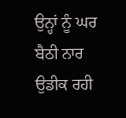ਉਨ੍ਹਾਂ ਨੂੰ ਘਰ ਬੈਠੀ ਨਾਰ ਉਡੀਕ ਰਹੀ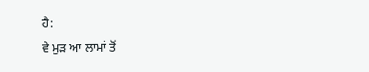ਹੈ:
ਵੇ ਮੁੜ ਆ ਲਾਮਾਂ ਤੋਂ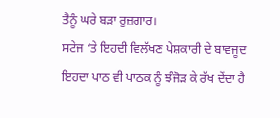ਤੈਨੂੰ ਘਰੇ ਬੜਾ ਰੁਜ਼ਗਾਰ।
ਸਟੇਜ ‘ਤੇ ਇਹਦੀ ਵਿਲੱਖਣ ਪੇਸ਼ਕਾਰੀ ਦੇ ਬਾਵਜੂਦ ਇਹਦਾ ਪਾਠ ਵੀ ਪਾਠਕ ਨੂੰ ਝੰਜੋੜ ਕੇ ਰੱਖ ਦੇਂਦਾ ਹੈ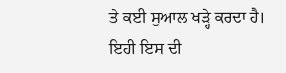ਤੇ ਕਈ ਸੁਆਲ ਖੜ੍ਹੇ ਕਰਦਾ ਹੈ। ਇਹੀ ਇਸ ਦੀ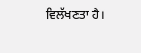ਵਿਲੱਖਣਤਾ ਹੈ।